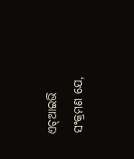ଏଚ୍ଆଇଭି ସଂକ୍ରମଣ ଯେ,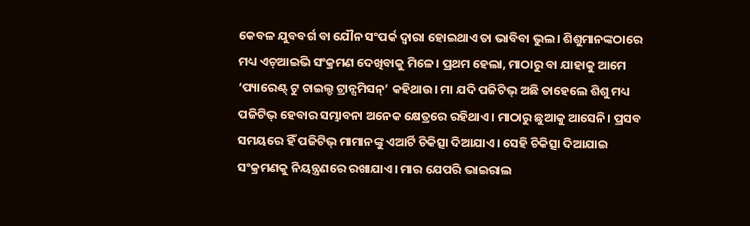କେବଳ ଯୁବବର୍ଗ ବା ଯୌନ ସଂପର୍କ ଦ୍ବାରା ହୋଇଥାଏ ତା ଭାବିବା ଭୁଲ। ଶିଶୁମାନଙ୍କଠାରେ ମଧ୍ୟ ଏଚ୍ଆଇଭି ସଂକ୍ରମଣ ଦେଖିବାକୁ ମିଳେ। ପ୍ରଥମ ହେଲା, ମାଠାରୁ ବା ଯାହାକୁ ଆମେ ‘ପ୍ୟାରେଣ୍ଟ୍ ଟୁ ଚାଇଲ୍ଡ ଟ୍ରାନ୍ସମିସନ୍’ କହିଥାଉ। ମା ଯଦି ପଜିଟିଭ୍ ଅଛି ତାହେଲେ ଶିଶୁ ମଧ୍ୟ ପଜିଟିଭ୍ ହେବାର ସମ୍ଭାବନା ଅନେକ କ୍ଷେତ୍ରରେ ରହିଥାଏ। ମାଠାରୁ ଛୁଆକୁ ଆସେନି। ପ୍ରସବ ସମୟରେ ହିଁ ପଜିଟିଭ୍ ମାମାନଙ୍କୁ ଏଆର୍ଟି ଚିକିତ୍ସା ଦିଆଯାଏ। ସେହି ଚିକିତ୍ସା ଦିଆଯାଇ ସଂକ୍ରମଣକୁ ନିୟନ୍ତ୍ରଣରେ ରଖାଯାଏ। ମାର ଯେପରି ଭାଇରାଲ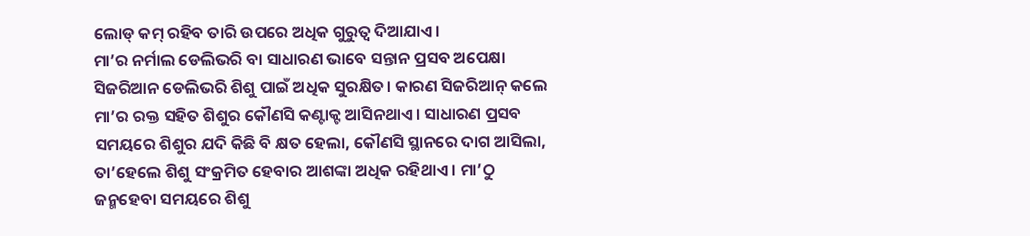ଲୋଡ୍ କମ୍ ରହିବ ତାରି ଉପରେ ଅଧିକ ଗୁରୁତ୍ବ ଦିଆଯାଏ।
ମା’ର ନର୍ମାଲ ଡେଲିଭରି ବା ସାଧାରଣ ଭାବେ ସନ୍ତାନ ପ୍ରସବ ଅପେକ୍ଷା ସିଜରିଆନ ଡେଲିଭରି ଶିଶୁ ପାଇଁ ଅଧିକ ସୁରକ୍ଷିତ। କାରଣ ସିଜରିଆନ୍ କଲେ ମା’ର ରକ୍ତ ସହିତ ଶିଶୁର କୌଣସି କଣ୍ଟାକ୍ଟ ଆସିନଥାଏ। ସାଧାରଣ ପ୍ରସବ ସମୟରେ ଶିଶୁର ଯଦି କିଛି ବି କ୍ଷତ ହେଲା, କୌଣସି ସ୍ଥାନରେ ଦାଗ ଆସିଲା, ତା’ହେଲେ ଶିଶୁ ସଂକ୍ରମିତ ହେବାର ଆଶଙ୍କା ଅଧିକ ରହିଥାଏ। ମା’ଠୁ ଜନ୍ମହେବା ସମୟରେ ଶିଶୁ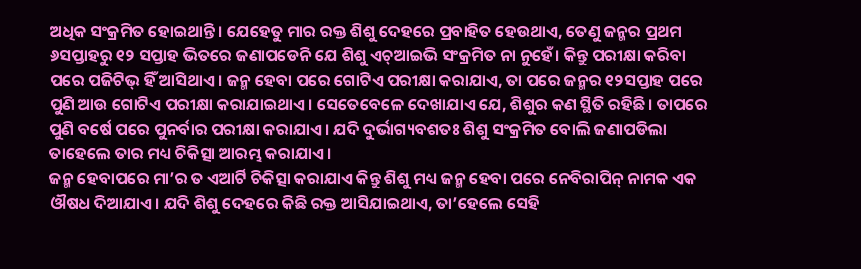ଅଧିକ ସଂକ୍ରମିତ ହୋଇଥାନ୍ତି। ଯେହେତୁ ମାର ରକ୍ତ ଶିଶୁ ଦେହରେ ପ୍ରବାହିତ ହେଉଥାଏ, ତେଣୁ ଜନ୍ମର ପ୍ରଥମ ୬ସପ୍ତାହରୁ ୧୨ ସପ୍ତାହ ଭିତରେ ଜଣାପଡେନି ଯେ ଶିଶୁ ଏଚ୍ଆଇଭି ସଂକ୍ରମିତ ନା ନୁହେଁ। କିନ୍ତୁ ପରୀକ୍ଷା କରିବା ପରେ ପଜିଟିଭ୍ ହିଁ ଆସିଥାଏ। ଜନ୍ମ ହେବା ପରେ ଗୋଟିଏ ପରୀକ୍ଷା କରାଯାଏ, ତା ପରେ ଜନ୍ମର ୧୨ସପ୍ତାହ ପରେ ପୁଣି ଆଉ ଗୋଟିଏ ପରୀକ୍ଷା କରାଯାଇଥାଏ। ସେତେବେଳେ ଦେଖାଯାଏ ଯେ, ଶିଶୁର କଣ ସ୍ଥିତି ରହିଛି। ତାପରେ ପୁଣି ବର୍ଷେ ପରେ ପୁନର୍ବାର ପରୀକ୍ଷା କରାଯାଏ। ଯଦି ଦୁର୍ଭାଗ୍ୟବଶତଃ ଶିଶୁ ସଂକ୍ରମିତ ବୋଲି ଜଣାପଡିଲା ତାହେଲେ ତାର ମଧ୍ୟ ଚିକିତ୍ସା ଆରମ୍ଭ କରାଯାଏ।
ଜନ୍ମ ହେବାପରେ ମା’ର ତ ଏଆର୍ଟି ଚିକିତ୍ସା କରାଯାଏ କିନ୍ତୁ ଶିଶୁ ମଧ୍ୟ ଜନ୍ମ ହେବା ପରେ ନେବିରାପିନ୍ ନାମକ ଏକ ଔଷଧ ଦିଆଯାଏ। ଯଦି ଶିଶୁ ଦେହରେ କିଛି ରକ୍ତ ଆସିଯାଇଥାଏ, ତା’ହେଲେ ସେହି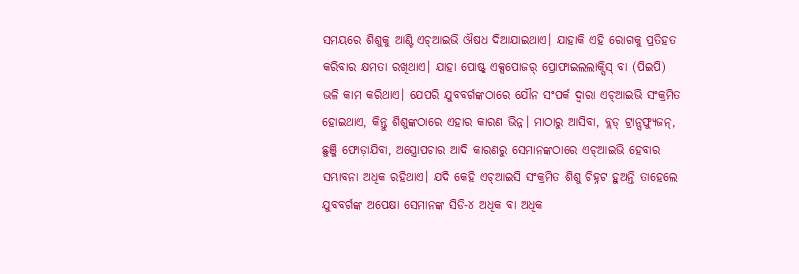ସମୟରେ ଶିଶୁକୁ ଆଣ୍ଟି ଏଚ୍ଆଇଭି ଔଷଧ ଦିଆଯାଇଥାଏ। ଯାହାକି ଏହି ରୋଗକୁ ପ୍ରତିହତ କରିବାର କ୍ଷମତା ରଖିଥାଏ। ଯାହା ପୋଷ୍ଟ୍ ଏକ୍ସପୋଜର୍ ପ୍ରୋଫାଇଲଲାକ୍ସିସ୍ ବା (ପିଇପି) ଭଳି କାମ କରିଥାଏ। ଯେପରି ଯୁବବର୍ଗଙ୍କଠାରେ ଯୌନ ସଂପର୍କ ଦ୍ବାରା ଏଚ୍ଆଇଭି ସଂକ୍ରମିତ ହୋଇଥାଏ, କିନ୍ତୁ ଶିଶୁଙ୍କଠାରେ ଏହାର କାରଣ ଭିନ୍ନ। ମାଠାରୁ ଆସିବା, ବ୍ଲଡ୍ ଟ୍ରାନ୍ସଫ୍ୟୁଜନ୍, ଛୁଞ୍ଜି ଫୋଡ଼ାଯିବା, ଅସ୍ତ୍ରୋପଚାର ଆଦି କାରଣରୁ ସେମାନଙ୍କଠାରେ ଏଚ୍ଆଇଭି ହେବାର ସମ୍ଭାବନା ଅଧିକ ରହିଥାଏ। ଯଦି କେହି ଏଚ୍ଆଇସି ସଂକ୍ରମିତ ଶିଶୁ ଚିହ୍ନଟ ହୁଅନ୍ତି ତାହେଲେ ଯୁବବର୍ଗଙ୍କ ଅପେକ୍ଷା ସେମାନଙ୍କ ସିଡି-୪ ଅଧିକ ବା ଅଧିକ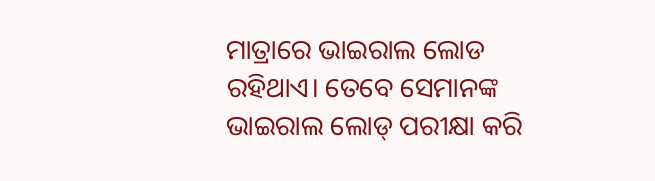ମାତ୍ରାରେ ଭାଇରାଲ ଲୋଡ ରହିଥାଏ। ତେବେ ସେମାନଙ୍କ ଭାଇରାଲ ଲୋଡ୍ ପରୀକ୍ଷା କରି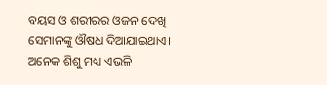ବୟସ ଓ ଶରୀରର ଓଜନ ଦେଖି ସେମାନଙ୍କୁ ଔଷଧ ଦିଆଯାଇଥାଏ। ଅନେକ ଶିଶୁ ମଧ୍ୟ ଏଭଳି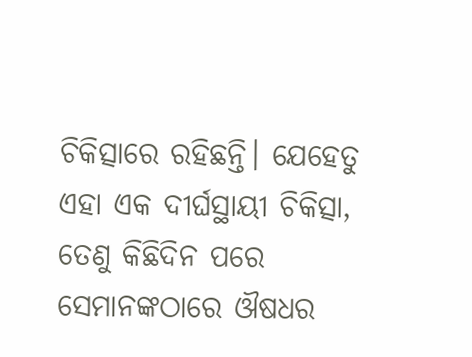ଚିକିତ୍ସାରେ ରହିଛନ୍ତି। ଯେହେତୁ ଏହା ଏକ ଦୀର୍ଘସ୍ଥାୟୀ ଚିକିତ୍ସା, ତେଣୁ କିଛିଦିନ ପରେ ସେମାନଙ୍କଠାରେ ଔଷଧର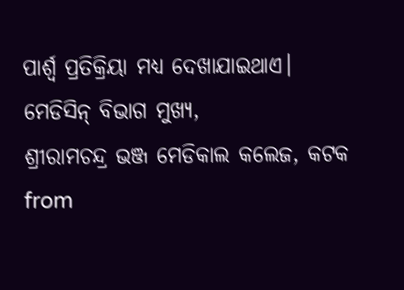ପାର୍ଶ୍ବ ପ୍ରତିକ୍ରିୟା ମଧ୍ୟ ଦେଖାଯାଇଥାଏ।
ମେଡିସିନ୍ ବିଭାଗ ମୁଖ୍ୟ,
ଶ୍ରୀରାମଚନ୍ଦ୍ର ଭଞ୍ଜ ମେଡିକାଲ କଲେଜ, କଟକ
from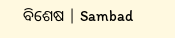ବିଶେଷ | Sambad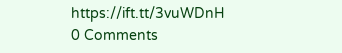https://ift.tt/3vuWDnH
0 Comments